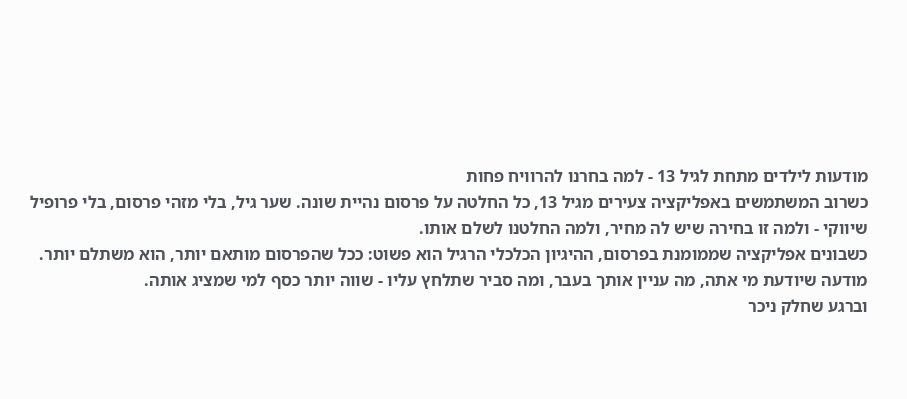מודעות לילדים מתחת לגיל 13 - למה בחרנו להרוויח פחות
כשרוב המשתמשים באפליקציה צעירים מגיל 13, כל החלטה על פרסום נהיית שונה. שער גיל, בלי מזהי פרסום, בלי פרופיל שיווקי - ולמה זו בחירה שיש לה מחיר, ולמה החלטנו לשלם אותו.
כשבונים אפליקציה שממומנת בפרסום, ההיגיון הכלכלי הרגיל הוא פשוט: ככל שהפרסום מותאם יותר, הוא משתלם יותר. מודעה שיודעת מי אתה, מה עניין אותך בעבר, ומה סביר שתלחץ עליו - שווה יותר כסף למי שמציג אותה.
וברגע שחלק ניכר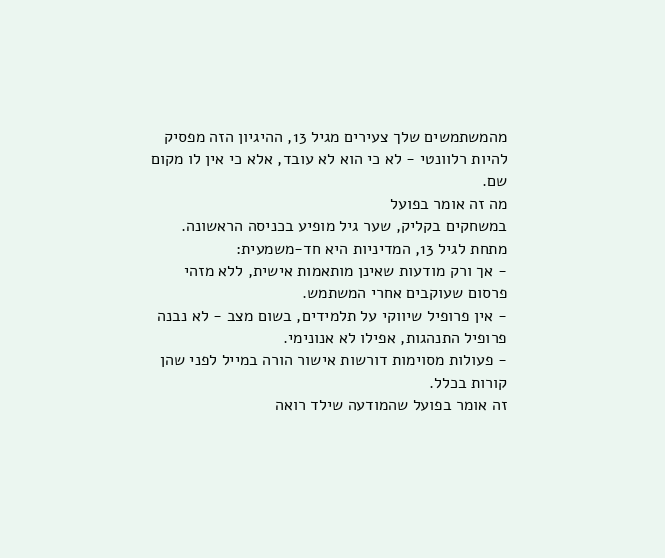מהמשתמשים שלך צעירים מגיל 13, ההיגיון הזה מפסיק להיות רלוונטי - לא כי הוא לא עובד, אלא כי אין לו מקום שם.
מה זה אומר בפועל
במשחקים בקליק, שער גיל מופיע בכניסה הראשונה. מתחת לגיל 13, המדיניות היא חד-משמעית:
- אך ורק מודעות שאינן מותאמות אישית, ללא מזהי פרסום שעוקבים אחרי המשתמש.
- אין פרופיל שיווקי על תלמידים, בשום מצב - לא נבנה פרופיל התנהגות, אפילו לא אנונימי.
- פעולות מסוימות דורשות אישור הורה במייל לפני שהן קורות בכלל.
זה אומר בפועל שהמודעה שילד רואה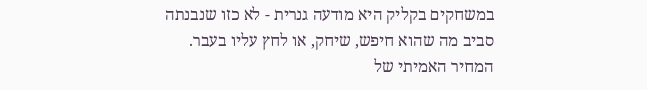במשחקים בקליק היא מודעה גנרית - לא כזו שנבנתה סביב מה שהוא חיפש, שיחק, או לחץ עליו בעבר.
המחיר האמיתי של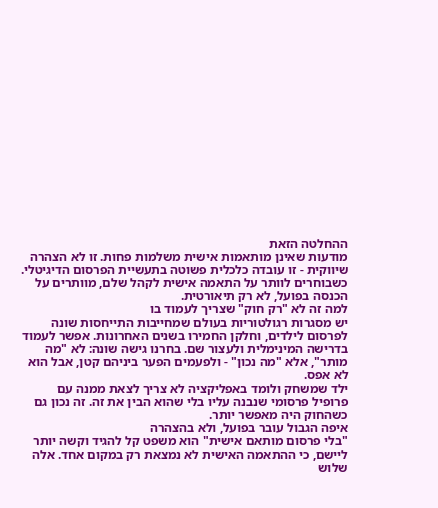ההחלטה הזאת
מודעות שאינן מותאמות אישית משלמות פחות. זו לא הצהרה שיווקית - זו עובדה כלכלית פשוטה בתעשיית הפרסום הדיגיטלי. כשבוחרים לוותר על התאמה אישית לקהל שלם, מוותרים על הכנסה בפועל, לא רק תיאורטית.
למה זה לא "רק חוק" שצריך לעמוד בו
יש מסגרות רגולטוריות בעולם שמחייבות התייחסות שונה לפרסום לילדים, וחלקן החמירו בשנים האחרונות. אפשר לעמוד בדרישה המינימלית ולעצור שם. בחרנו גישה שונה: לא "מה מותר", אלא "מה נכון" - ולפעמים הפער ביניהם קטן, אבל הוא לא אפס.
ילד שמשחק ולומד באפליקציה לא צריך לצאת ממנה עם פרופיל פרסומי שנבנה עליו בלי שהוא הבין את זה. זה נכון גם כשהחוק היה מאפשר יותר.
איפה הגבול עובר בפועל, ולא בהצהרה
"בלי פרסום מותאם אישית" הוא משפט קל להגיד וקשה יותר ליישם, כי ההתאמה האישית לא נמצאת רק במקום אחד. אלה שלוש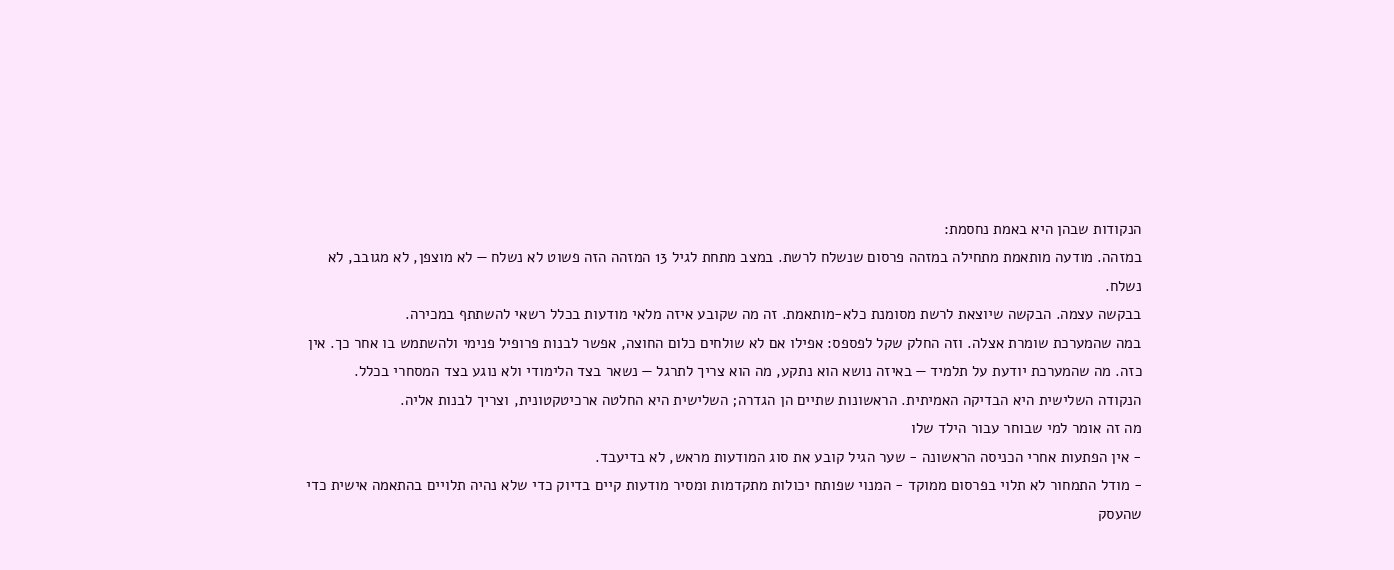הנקודות שבהן היא באמת נחסמת:
במזהה. מודעה מותאמת מתחילה במזהה פרסום שנשלח לרשת. במצב מתחת לגיל 13 המזהה הזה פשוט לא נשלח — לא מוצפן, לא מגובב, לא נשלח.
בבקשה עצמה. הבקשה שיוצאת לרשת מסומנת כלא-מותאמת. זה מה שקובע איזה מלאי מודעות בכלל רשאי להשתתף במכירה.
במה שהמערכת שומרת אצלה. וזה החלק שקל לפספס: אפילו אם לא שולחים כלום החוצה, אפשר לבנות פרופיל פנימי ולהשתמש בו אחר כך. אין כזה. מה שהמערכת יודעת על תלמיד — באיזה נושא הוא נתקע, מה הוא צריך לתרגל — נשאר בצד הלימודי ולא נוגע בצד המסחרי בכלל.
הנקודה השלישית היא הבדיקה האמיתית. הראשונות שתיים הן הגדרה; השלישית היא החלטה ארכיטקטונית, וצריך לבנות אליה.
מה זה אומר למי שבוחר עבור הילד שלו
- אין הפתעות אחרי הכניסה הראשונה - שער הגיל קובע את סוג המודעות מראש, לא בדיעבד.
- מודל התמחור לא תלוי בפרסום ממוקד - המנוי שפותח יכולות מתקדמות ומסיר מודעות קיים בדיוק כדי שלא נהיה תלויים בהתאמה אישית כדי שהעסק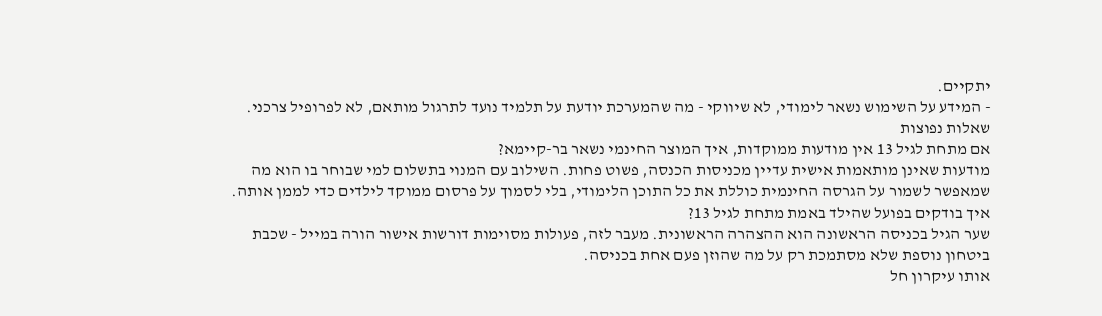יתקיים.
- המידע על השימוש נשאר לימודי, לא שיווקי - מה שהמערכת יודעת על תלמיד נועד לתרגול מותאם, לא לפרופיל צרכני.
שאלות נפוצות
אם מתחת לגיל 13 אין מודעות ממוקדות, איך המוצר החינמי נשאר בר-קיימא?
מודעות שאינן מותאמות אישית עדיין מכניסות הכנסה, פשוט פחות. השילוב עם המנוי בתשלום למי שבוחר בו הוא מה שמאפשר לשמור על הגרסה החינמית כוללת את כל התוכן הלימודי, בלי לסמוך על פרסום ממוקד לילדים כדי לממן אותה.
איך בודקים בפועל שהילד באמת מתחת לגיל 13?
שער הגיל בכניסה הראשונה הוא ההצהרה הראשונית. מעבר לזה, פעולות מסוימות דורשות אישור הורה במייל - שכבת ביטחון נוספת שלא מסתמכת רק על מה שהוזן פעם אחת בכניסה.
אותו עיקרון חל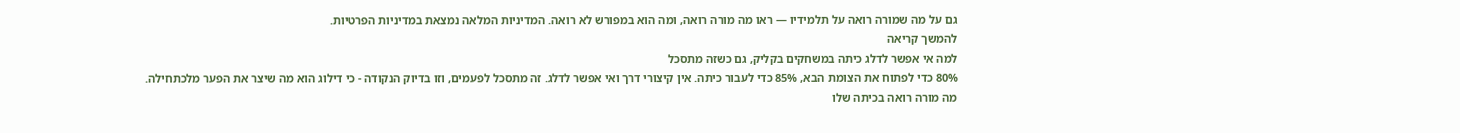גם על מה שמורה רואה על תלמידיו — ראו מה מורה רואה, ומה הוא במפורש לא רואה. המדיניות המלאה נמצאת במדיניות הפרטיות.
להמשך קריאה
למה אי אפשר לדלג כיתה במשחקים בקליק, גם כשזה מתסכל
80% כדי לפתוח את הצומת הבא, 85% כדי לעבור כיתה. אין קיצורי דרך ואי אפשר לדלג. זה מתסכל לפעמים, וזו בדיוק הנקודה - כי דילוג הוא מה שיצר את הפער מלכתחילה.
מה מורה רואה בכיתה שלו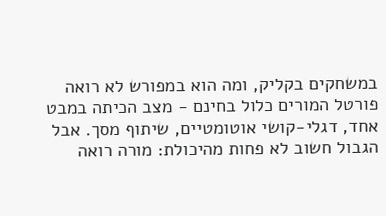במשחקים בקליק, ומה הוא במפורש לא רואה
פורטל המורים כלול בחינם - מצב הכיתה במבט אחד, דגלי-קושי אוטומטיים, שיתוף מסך. אבל הגבול חשוב לא פחות מהיכולת: מורה רואה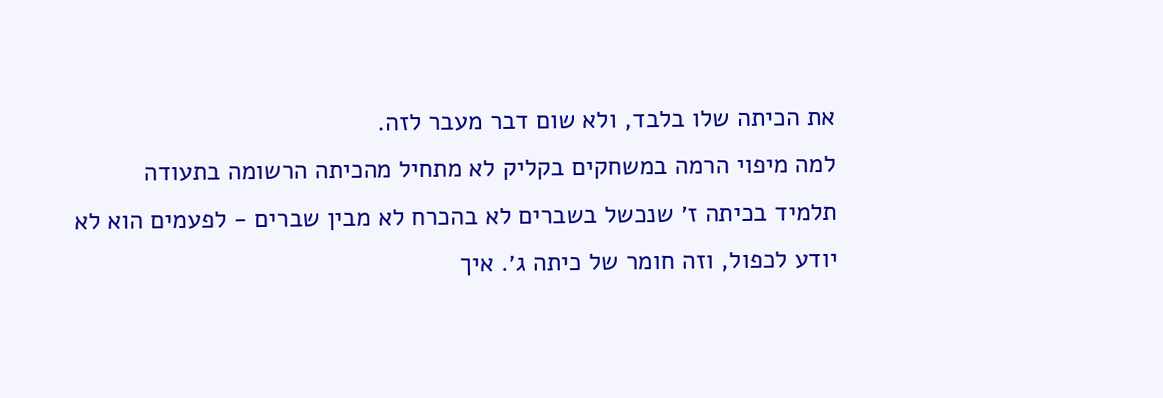את הכיתה שלו בלבד, ולא שום דבר מעבר לזה.
למה מיפוי הרמה במשחקים בקליק לא מתחיל מהכיתה הרשומה בתעודה
תלמיד בכיתה ז׳ שנכשל בשברים לא בהכרח לא מבין שברים - לפעמים הוא לא יודע לכפול, וזה חומר של כיתה ג׳. איך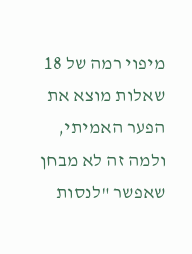מיפוי רמה של 18 שאלות מוצא את הפער האמיתי, ולמה זה לא מבחן שאפשר "לנסות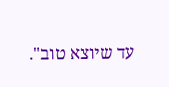עד שיוצא טוב".